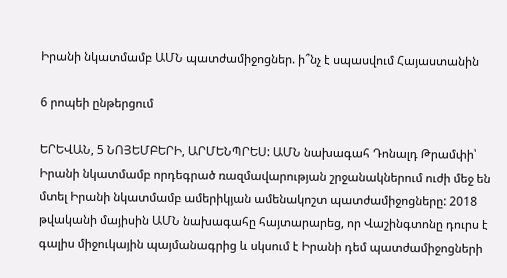Իրանի նկատմամբ ԱՄՆ պատժամիջոցներ. ի՞նչ է սպասվում Հայաստանին

6 րոպեի ընթերցում

ԵՐԵՎԱՆ, 5 ՆՈՅԵՄԲԵՐԻ, ԱՐՄԵՆՊՐԵՍ: ԱՄՆ նախագահ Դոնալդ Թրամփի՝ Իրանի նկատմամբ որդեգրած ռազմավարության շրջանակներում ուժի մեջ են մտել Իրանի նկատմամբ ամերիկյան ամենակոշտ պատժամիջոցները: 2018 թվականի մայիսին ԱՄՆ նախագահը հայտարարեց, որ Վաշինգտոնը դուրս է գալիս միջուկային պայմանագրից և սկսում է Իրանի դեմ պատժամիջոցների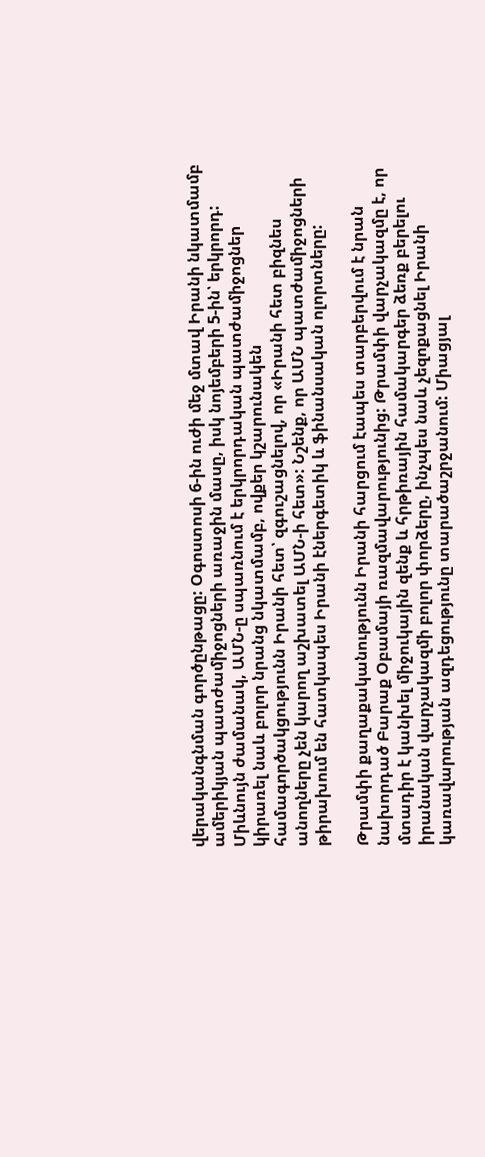վերականգնման գործընթացը: Օգոստոսի 6-ին ուժի մեջ մտավ Իրանի նկատմամբ ամերիկյան պատժամիջոցների առաջին մասը, իսկ նոյեմբերի 5-ին՝ երկրորդ: Միևնույն ժամանակ, ԱՄՆ-ը սպառնում է երկրորդական պատժամիջոցներ կիրառել նաև բոլոր նրանց նկատմամբ, ովքեր կշարունակեն համագործակցությունն Իրանի հետ՝ զգուշացնելով, որ «Իրանի հետ բիզնես անողները չեն կարող աշխատել ԱՄՆ-ի հետ»: Նշենք, որ ԱՄՆ պատժամիջոցների թիրախում են հատկապես Իրանի էներգետիկ և ֆինանսական ոլորտները:

Թրամփի քաղաքականությունն Իրանի հարցում էապես տարբերվում է նրան նախորդած Բարաք Օբամայի ռազմավարությունից: Թրամփի վարչակազմը է, որ մտադիր է կանխել միջուկային զենք և հրթիռային համակարգեր ձեռք բերելու իրանական վարչակազմի բոլոր փորձերը, ինչպես նաև չեզոքացնել Իրանի կառավարության ազդեցությունը տարածաշրջանում: Միացյալ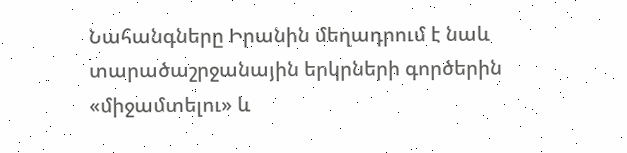Նահանգները Իրանին մեղադրում է նաև տարածաշրջանային երկրների գործերին «միջամտելու» և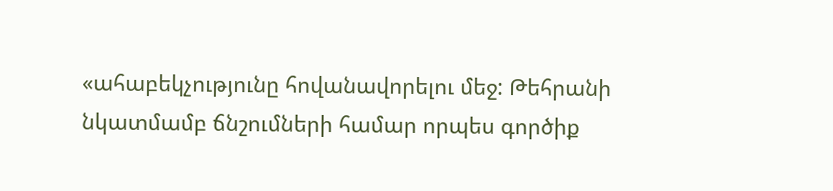«ահաբեկչությունը հովանավորելու մեջ: Թեհրանի նկատմամբ ճնշումների համար որպես գործիք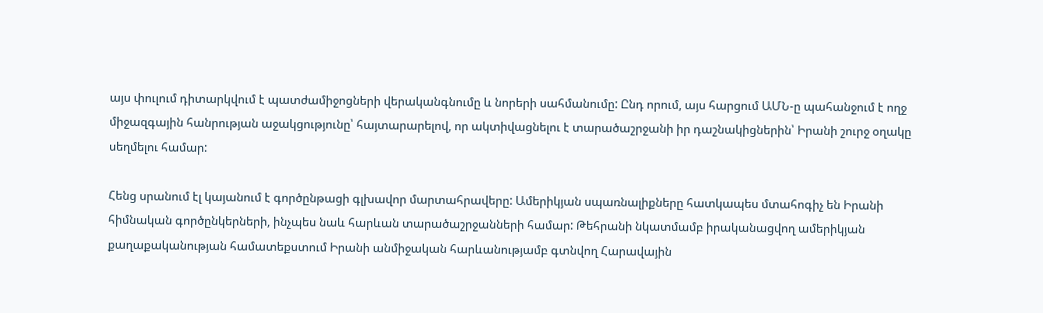այս փուլում դիտարկվում է պատժամիջոցների վերականգնումը և նորերի սահմանումը: Ընդ որում, այս հարցում ԱՄՆ-ը պահանջում է ողջ միջազգային հանրության աջակցությունը՝ հայտարարելով, որ ակտիվացնելու է տարածաշրջանի իր դաշնակիցներին՝ Իրանի շուրջ օղակը սեղմելու համար:

Հենց սրանում էլ կայանում է գործընթացի գլխավոր մարտահրավերը: Ամերիկյան սպառնալիքները հատկապես մտահոգիչ են Իրանի հիմնական գործընկերների, ինչպես նաև հարևան տարածաշրջանների համար: Թեհրանի նկատմամբ իրականացվող ամերիկյան քաղաքականության համատեքստում Իրանի անմիջական հարևանությամբ գտնվող Հարավային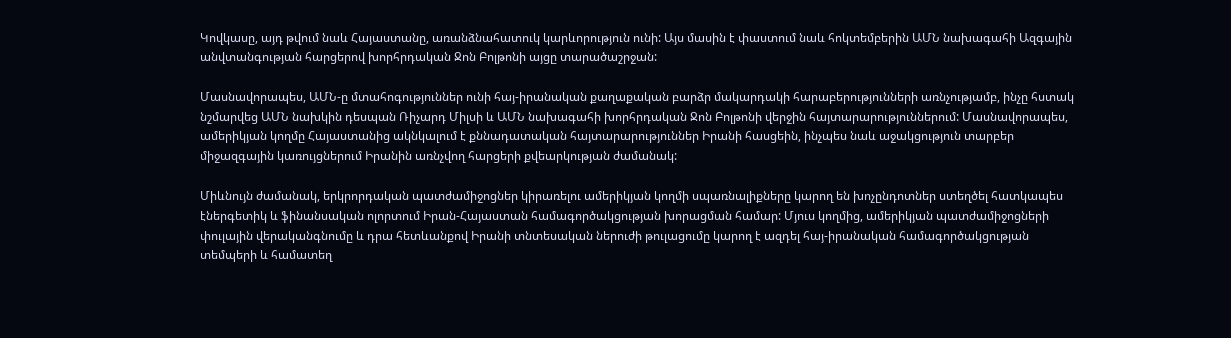Կովկասը, այդ թվում նաև Հայաստանը, առանձնահատուկ կարևորություն ունի: Այս մասին է փաստում նաև հոկտեմբերին ԱՄՆ նախագահի Ազգային անվտանգության հարցերով խորհրդական Ջոն Բոլթոնի այցը տարածաշրջան:

Մասնավորապես, ԱՄՆ-ը մտահոգություններ ունի հայ-իրանական քաղաքական բարձր մակարդակի հարաբերությունների առնչությամբ, ինչը հստակ նշմարվեց ԱՄՆ նախկին դեսպան Ռիչարդ Միլսի և ԱՄՆ նախագահի խորհրդական Ջոն Բոլթոնի վերջին հայտարարություններում: Մասնավորապես, ամերիկյան կողմը Հայաստանից ակնկալում է քննադատական հայտարարություններ Իրանի հասցեին, ինչպես նաև աջակցություն տարբեր միջազգային կառույցներում Իրանին առնչվող հարցերի քվեարկության ժամանակ:

Միևնույն ժամանակ, երկրորդական պատժամիջոցներ կիրառելու ամերիկյան կողմի սպառնալիքները կարող են խոչընդոտներ ստեղծել հատկապես էներգետիկ և ֆինանսական ոլորտում Իրան-Հայաստան համագործակցության խորացման համար: Մյուս կողմից, ամերիկյան պատժամիջոցների փուլային վերականգնումը և դրա հետևանքով Իրանի տնտեսական ներուժի թուլացումը կարող է ազդել հայ-իրանական համագործակցության տեմպերի և համատեղ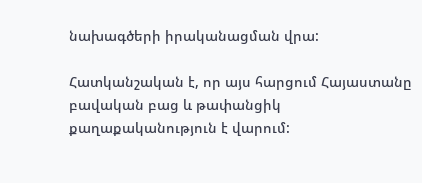նախագծերի իրականացման վրա:

Հատկանշական է, որ այս հարցում Հայաստանը բավական բաց և թափանցիկ քաղաքականություն է վարում: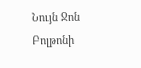Նույն Ջոն Բոլթոնի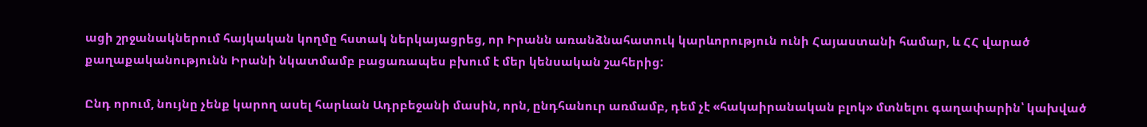ացի շրջանակներում հայկական կողմը հստակ ներկայացրեց, որ Իրանն առանձնահատուկ կարևորություն ունի Հայաստանի համար, և ՀՀ վարած քաղաքականությունն Իրանի նկատմամբ բացառապես բխում է մեր կենսական շահերից:

Ընդ որում, նույնը չենք կարող ասել հարևան Ադրբեջանի մասին, որն, ընդհանուր առմամբ, դեմ չէ «հակաիրանական բլոկ» մտնելու գաղափարին՝ կախված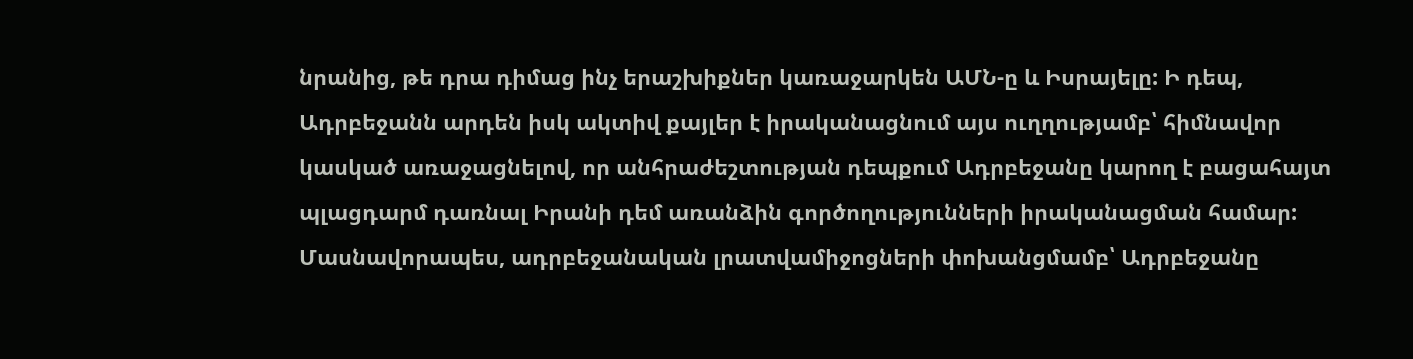նրանից, թե դրա դիմաց ինչ երաշխիքներ կառաջարկեն ԱՄՆ-ը և Իսրայելը: Ի դեպ, Ադրբեջանն արդեն իսկ ակտիվ քայլեր է իրականացնում այս ուղղությամբ՝ հիմնավոր կասկած առաջացնելով, որ անհրաժեշտության դեպքում Ադրբեջանը կարող է բացահայտ պլացդարմ դառնալ Իրանի դեմ առանձին գործողությունների իրականացման համար: Մասնավորապես, ադրբեջանական լրատվամիջոցների փոխանցմամբ՝ Ադրբեջանը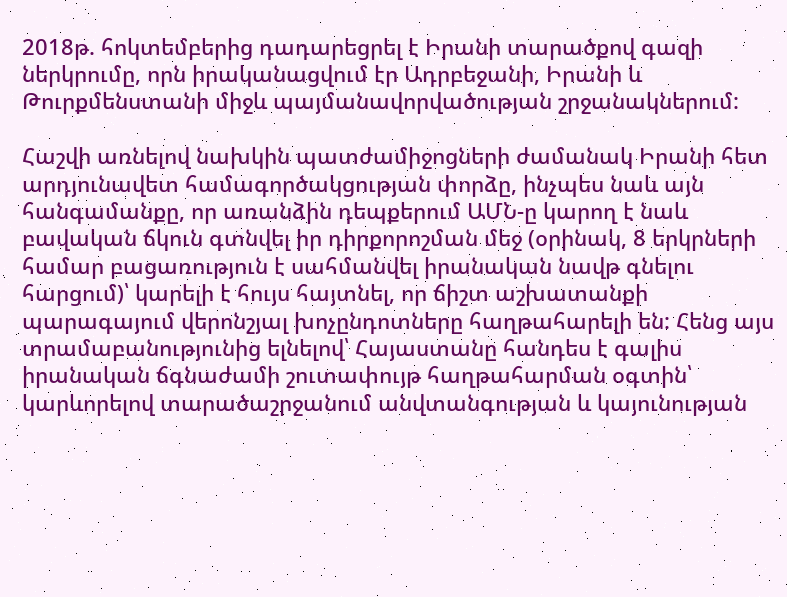2018թ. հոկտեմբերից դադարեցրել է Իրանի տարածքով գազի ներկրումը, որն իրականացվում էր Ադրբեջանի, Իրանի և Թուրքմենստանի միջև պայմանավորվածության շրջանակներում:

Հաշվի առնելով նախկին պատժամիջոցների ժամանակ Իրանի հետ արդյունավետ համագործակցության փորձը, ինչպես նաև այն հանգամանքը, որ առանձին դեպքերում ԱՄՆ-ը կարող է նաև բավական ճկուն գտնվել իր դիրքորոշման մեջ (օրինակ, 8 երկրների համար բացառություն է սահմանվել իրանական նավթ գնելու հարցում)՝ կարելի է հույս հայտնել, որ ճիշտ աշխատանքի պարագայում վերոնշյալ խոչընդոտները հաղթահարելի են: Հենց այս տրամաբանությունից ելնելով՝ Հայաստանը հանդես է գալիս իրանական ճգնաժամի շուտափույթ հաղթահարման օգտին՝ կարևորելով տարածաշրջանում անվտանգության և կայունության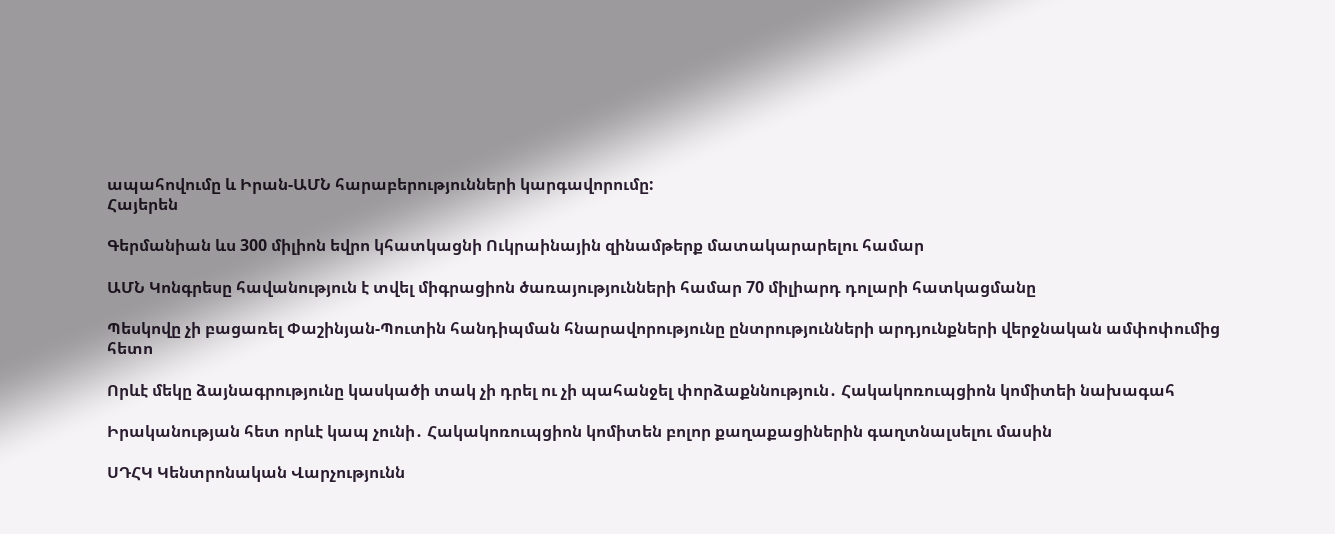ապահովումը և Իրան-ԱՄՆ հարաբերությունների կարգավորումը:
Հայերեն

Գերմանիան ևս 300 միլիոն եվրո կհատկացնի Ուկրաինային զինամթերք մատակարարելու համար

ԱՄՆ Կոնգրեսը հավանություն է տվել միգրացիոն ծառայությունների համար 70 միլիարդ դոլարի հատկացմանը

Պեսկովը չի բացառել Փաշինյան-Պուտին հանդիպման հնարավորությունը ընտրությունների արդյունքների վերջնական ամփոփումից հետո

Որևէ մեկը ձայնագրությունը կասկածի տակ չի դրել ու չի պահանջել փորձաքննություն․ Հակակոռուպցիոն կոմիտեի նախագահ

Իրականության հետ որևէ կապ չունի․ Հակակոռուպցիոն կոմիտեն բոլոր քաղաքացիներին գաղտնալսելու մասին

ՍԴՀԿ Կենտրոնական Վարչությունն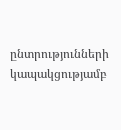ընտրությունների կապակցությամբ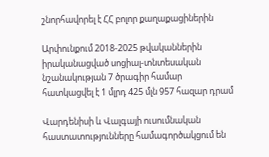շնորհավորել է ՀՀ բոլոր քաղաքացիներին

Արփունքում 2018-2025 թվականներին իրականացված սոցիալ-տնտեսական նշանակության 7 ծրագիր համար հատկացվել է 1 մլրդ 425 մլն 957 հազար դրամ

Վարդենիսի և Վալգայի ուսումնական հաստատությունները համագործակցում են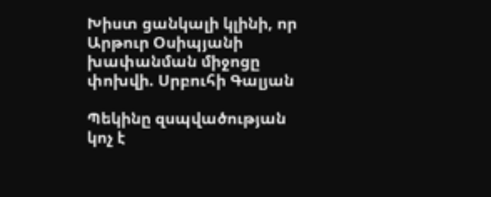Խիստ ցանկալի կլինի, որ Արթուր Օսիպյանի խափանման միջոցը փոխվի. Սրբուհի Գալյան

Պեկինը զսպվածության կոչ է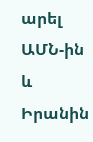արել ԱՄՆ-ին և Իրանին